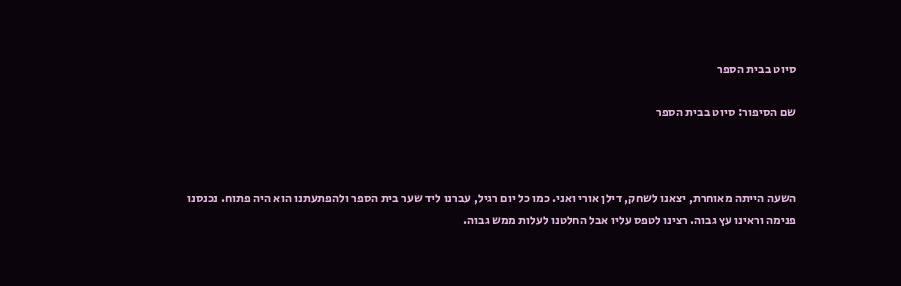סיוט בבית הספר

שם הסיפור: סיוט בבית הספר



השעה הייתה מאוחרת, יצאנו לשחק, דילן אורי ואני. כמו כל יום רגיל, עברנו ליד שער בית הספר ולהפתעתנו הוא היה פתוח. נכנסנו פנימה וראינו עץ גבוה. רצינו לטפס עליו אבל החלטנו לעלות ממש גבוה.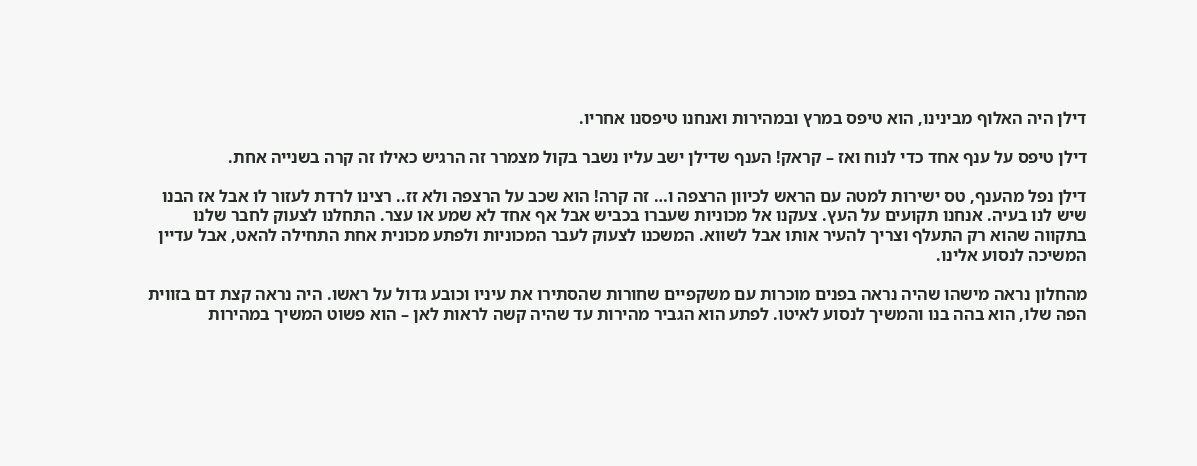דילן היה האלוף מבינינו, הוא טיפס במרץ ובמהירות ואנחנו טיפסנו אחריו.

דילן טיפס על ענף אחד כדי לנוח ואז – קראק! הענף שדילן ישב עליו נשבר בקול מצמרר זה הרגיש כאילו זה קרה בשנייה אחת.

דילן נפל מהענף, טס ישירות למטה עם הראש לכיוון הרצפה ו… זה קרה! הוא שכב על הרצפה ולא זז.. רצינו לרדת לעזור לו אבל אז הבנו שיש לנו בעיה. אנחנו תקועים על העץ. צעקנו אל מכוניות שעברו בכביש אבל אף אחד לא שמע או עצר. התחלנו לצעוק לחבר שלנו בתקווה שהוא רק התעלף וצריך להעיר אותו אבל לשווא. המשכנו לצעוק לעבר המכוניות ולפתע מכונית אחת התחילה להאט, אבל עדיין המשיכה לנסוע אלינו.

מהחלון נראה מישהו שהיה נראה בפנים מוכרות עם משקפיים שחורות שהסתירו את עיניו וכובע גדול על ראשו. היה נראה קצת דם בזווית הפה שלו, הוא בהה בנו והמשיך לנסוע לאיטו. לפתע הוא הגביר מהירות עד שהיה קשה לראות לאן – הוא פשוט המשיך במהירות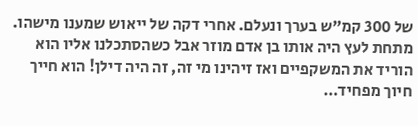של 300 קמ”ש בערך ונעלם. אחרי דקה של ייאוש שמענו מישהו. מתחת לעץ היה אותו בן אדם מוזר אבל כשהסתכלנו אליו הוא הוריד את המשקפיים ואז זיהינו מי זה, זה היה דילן! הוא חייך חיוך מפחיד…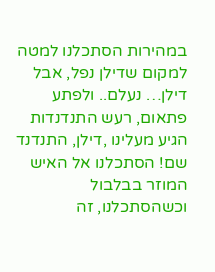במהירות הסתכלנו למטה למקום שדילן נפל, אבל דילן… נעלם.. ולפתע פתאום, רעש התנדנדות הגיע מעלינו ,דילן, התנדנד שם! הסתכלנו אל האיש המוזר בבלבול וכשהסתכלנו, זה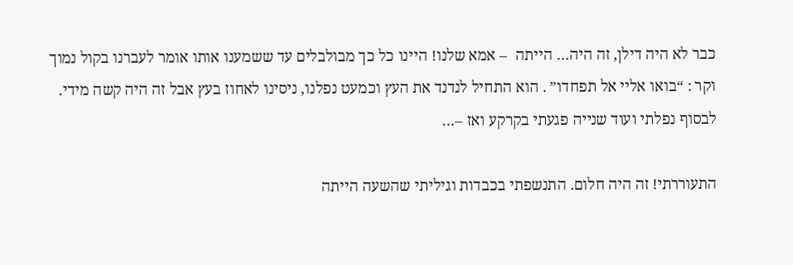כבר לא היה דילן, זה היה… הייתה  – אמא שלנו! היינו כל כך מבולבלים עד ששמענו אותו אומר לעברנו בקול נמוך וקר : “בואו אליי אל תפחדו” . הוא התחיל לנדנד את העץ וכמעט נפלנו, ניסינו לאחוז בעץ אבל זה היה קשה מידי. לבסוף נפלתי ועוד שנייה פגעתי בקרקע ואז –…

התעוררתי! זה היה חלום. התנשפתי בכבדות וגיליתי שהשעה הייתה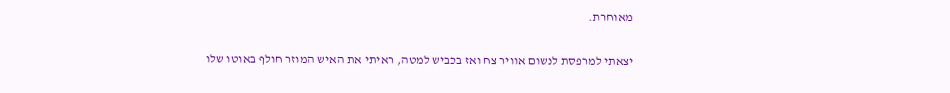מאוחרת.

יצאתי למרפסת לנשום אוויר צח ואז בכביש למטה, ראיתי את האיש המוזר חולף באוטו שלו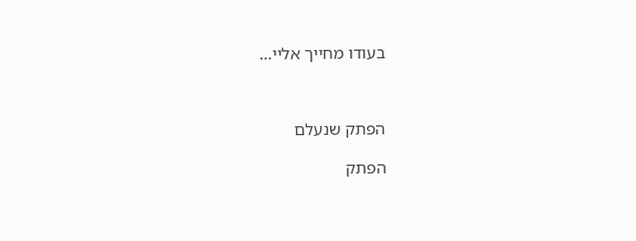בעודו מחייך אליי…



הפתק שנעלם

הפתק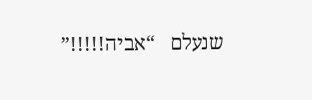שנעלם   “אביה!!!!!”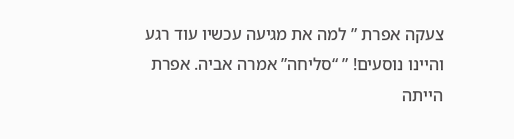צעקה אפרת ” למה את מגיעה עכשיו עוד רגע והיינו נוסעים! ” “סליחה” אמרה אביה. אפרת הייתה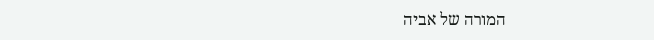המורה של אביה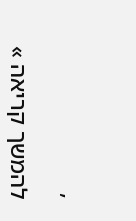,

להמשך קריאה »